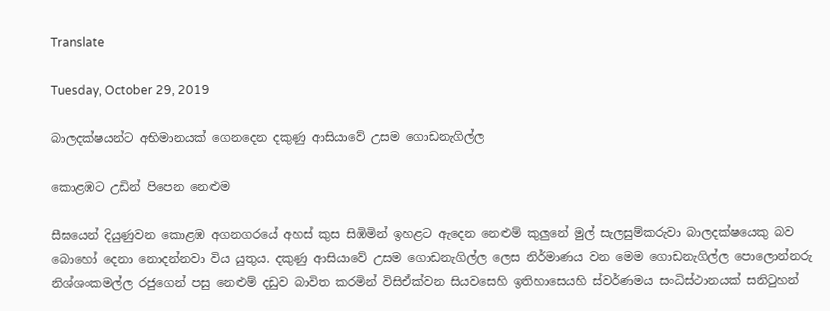Translate

Tuesday, October 29, 2019

බාලදක්ෂයන්ට අභිමානයක් ගෙනදෙන දකුණු ආසියාවේ උසම ගොඩනැගිල්ල

කොළඹට උඩින් පිපෙන නෙළුම

සීඝයෙන් දියුණුවන කොළඹ අගනගරයේ අහස් කුස සිඹිමින් ඉහළට ඇදෙන නෙළුම් කුලුනේ මුල් සැලසුම්කරුවා බාලදක්ෂයෙකු බව බොහෝ දෙනා නොදන්නවා විය යුතුය. දකුණු ආසියාවේ උසම ගොඩනැගිල්ල ලෙස නිර්මාණය වන මෙම ගොඩනැගිල්ල පොලොන්නරු නිශ්ශංකමල්ල රජුගෙන් පසු නෙළුම් දඩුව බාවිත කරමින් විසිඒක්වන සියවසෙහි ඉතිහාසෙයහි ස්වර්ණමය සංධිස්ථානයක් සනිටුහන්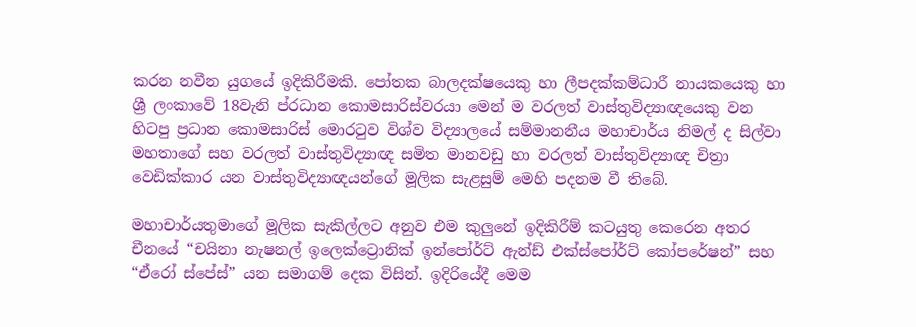කරන නවීන යුගයේ ඉදිකිරීමකි. පෝතක බාලදක්ෂයෙකු හා ලීපදක්කම්ධාරී නායකයෙකු හා ශ්‍රී ලංකාවේ 18වැනි ප්රධාන කොමසාරිස්වරයා මෙන් ම වරලත් වාස්තුවිද්‍යාඥයෙකු වන හිටපු ප්‍රධාන කොමසාරිස් මොරටුව විශ්ව විද්‍යාලයේ සම්මානනීය මහාචාර්ය නිමල් ද සිල්වා මහතාගේ සහ වරලත් වාස්තුවිද්‍යාඥ සමිත මානවඩු හා වරලත් වාස්තුවිද්‍යාඥ චිත්‍රා වෙඩික්කාර යන වාස්තුවිද්‍යාඥයන්ගේ මූලික සැළසුම් මෙහි පදනම වී තිබේ.

මහාචාර්යතුමාගේ මූලික සැකිල්ලට අනුව එම කුලුනේ ඉදිකිරීම් කටයුතු කෙරෙන අතර චීනයේ “චයිනා නැෂනල් ඉලෙක්ට්‍රොනික් ඉන්‍පෝර්ට් ඇන්ඩ් එක්ස්‍පෝර්ට් කෝපරේෂන්” සහ “ඒරෝ ස්පේස්” යන සමාගම් දෙක විසින්. ඉදිරියේදී මෙම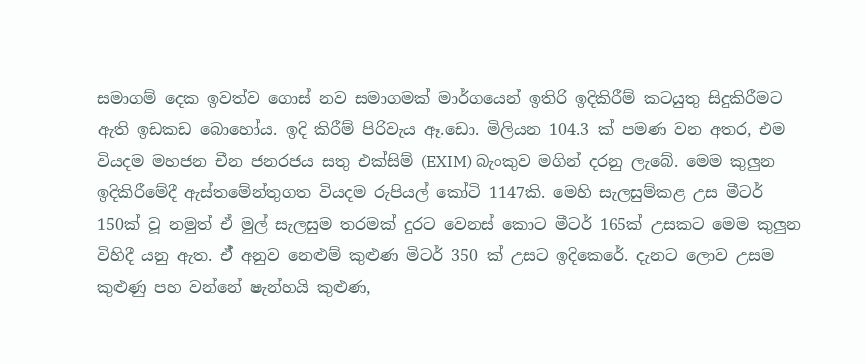සමාගම් දෙක ඉවත්ව ගොස් නව සමාගමක් මාර්ගයෙන් ඉතිරි ඉදිකිරීම් කටයුතු සිදුකිරීමට ඇති ඉඩකඩ බොහෝය. ඉදි කිරීම් පිරිවැය ඈ.ඩො. මිලියන 104.3 ක් පමණ වන අතර, එම වියදම මහජන චීන ජනරජය සතු එක්සිම් (EXIM) බැංකුව මගින් දරනු ලැබේ. මෙම කුලුන ඉදිකිරීමේදී ඇස්තමේන්තුගත වියදම රුපියල් කෝටි 1147කි. මෙහි සැලසුම්කළ උස මීටර් 150ක් වූ නමුත් ඒ මුල් සැලසුම තරමක් දුරට වෙනස් කොට මීටර් 165ක් උසකට මෙම කුලුන විහිදී යනු ඇත. ඒ් අනුව නෙළුම් කුළුණ මිටර් 350 ක් උසට ඉදිකෙරේ. දැනට ලොව උසම කුළුණු පහ වන්නේ ෂැන්හයි කුළුණ,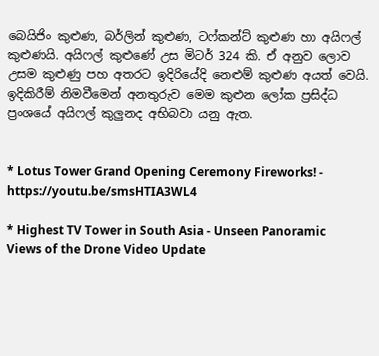බෙයිජිං කුළුණ, බර්ලින් කුළුණ, ටෆ්කන්ට් කුළුණ හා අයිෆල් කුළුණයි. අයිෆල් කුළුණේ උස මිටර් 324 කි. ඒ අනුව ලොව උසම කුළුණු පහ අතරට ඉදිරියේදි නෙළුම් කුළුණ අයත් වෙයි. ඉදිකිරීම් නිමවීමෙන් අනතුරුව මෙම කුළුන ලෝක ප්‍රසිද්ධ ප්‍රංශයේ අයිෆල් කුලුනද අභිබවා යනු ඇත.


* Lotus Tower Grand Opening Ceremony Fireworks! - https://youtu.be/smsHTIA3WL4

* Highest TV Tower in South Asia - Unseen Panoramic Views of the Drone Video Update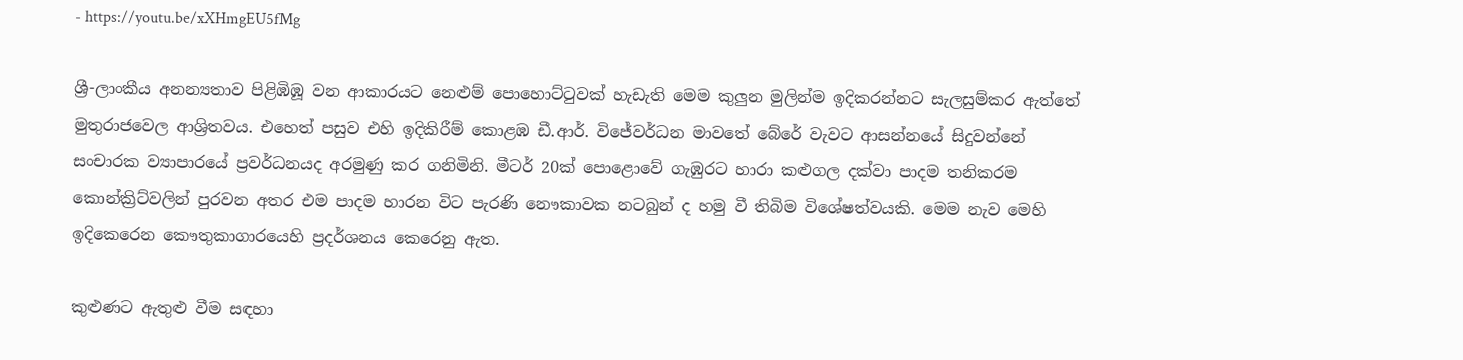- https://youtu.be/xXHmgEU5fMg

ශ්‍රී-ලාංකීය අනන්‍යතාව පිළිඹිඹූ වන ආකාරයට නෙළුම් ‍පොහොට්ටුවක් හැඩැති මෙම කුලුන මුලින්ම ඉදිකරන්නට සැලසුම්කර ඇත්තේ මුතුරාජවෙල ආශ්‍රිතවය. එහෙත් පසුව එහි ඉදිකිරීම් කොළඹ ඩී.ආර්. විජේවර්ධන මාවතේ බේරේ වැවට ආසන්නයේ සිදුවන්නේ සංචාරක ව්‍යාපාරයේ ප්‍රවර්ධනයද අරමුණු කර ගනිමිනි. මීටර් 20ක් ‍පොළොවේ ගැඹුරට හාරා කළුගල දක්වා පාදම තනිකරම කොන්ක්‍රිට්වලින් පුරවන අතර එම පාදම හාරන විට පැරණි නෞකාවක නටබුන් ද හමු වී තිබිම විශේෂත්වයකි. මෙම නැව මෙහි ඉදිකෙරෙන කෞතුකාගාරයෙහි ප්‍රදර්ශනය කෙරෙනු ඇත.

කුළුණට ඇතුළු වීම සඳහා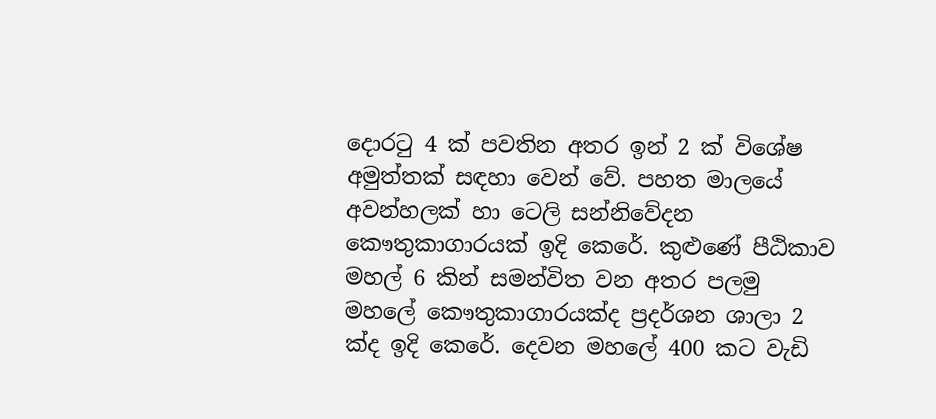දොරටු 4 ක් පවතින අතර ඉන් 2 ක් විශේෂ අමුත්තක් සඳහා වෙන් වේ. පහත මාලයේ අවන්හලක් හා ටෙලි සන්නිවේදන කෞතුකාගාරයක් ඉදි කෙරේ. කුළුණේ පීඨිකාව මහල් 6 කින් සමන්විත වන අතර පලමු මහලේ කෞතුකාගාරයක්ද ප්‍රදර්ශන ශාලා 2 ක්ද ඉදි කෙරේ. දෙවන මහලේ 400 කට වැඩි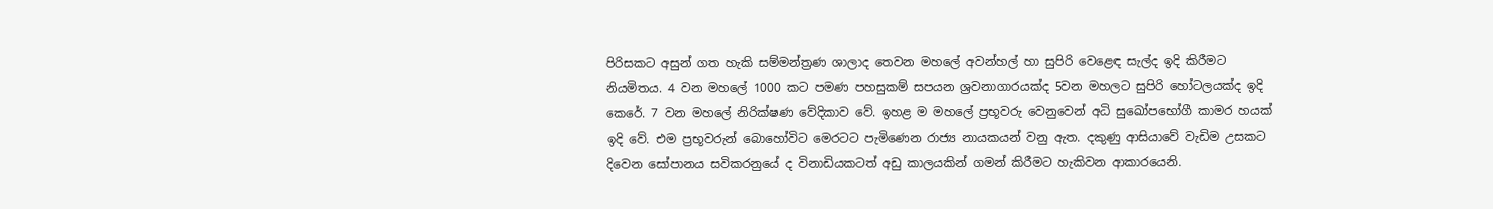පිරිසකට අසුන් ගත හැකි සම්මන්ත්‍රණ ශාලාද තෙවන මහලේ අවන්හල් හා සුපිරි වෙළෙඳ සැල්ද ඉදි කිරීමට නියමිතය. 4 වන මහලේ 1000 කට පමණ පහසුකම් සපයන ශ්‍රවනාගාරයක්ද 5වන මහලට සුපිරි හෝටලයක්ද ඉදි කෙරේ. 7 වන මහලේ නිරික්ෂණ වේදිකාව වේ. ඉහළ ම මහ‍ලේ ප්‍රභූවරු වෙනුවෙන් අධි සුඛෝපභෝගී කාමර හයක් ඉදි වේ. එම ප්‍රභූවරුන් බොහෝවිට මෙරටට පැමිණෙන රාජ්‍ය නායකයන් වනු ඇත. දකුණු ආසියාවේ වැඩිම උසකට දිවෙන සෝපානය සවිකරනුයේ ද විනාඩියකටත් අඩු කාලයකින් ගමන් කිරීමට හැකිවන ආකාරයෙනි.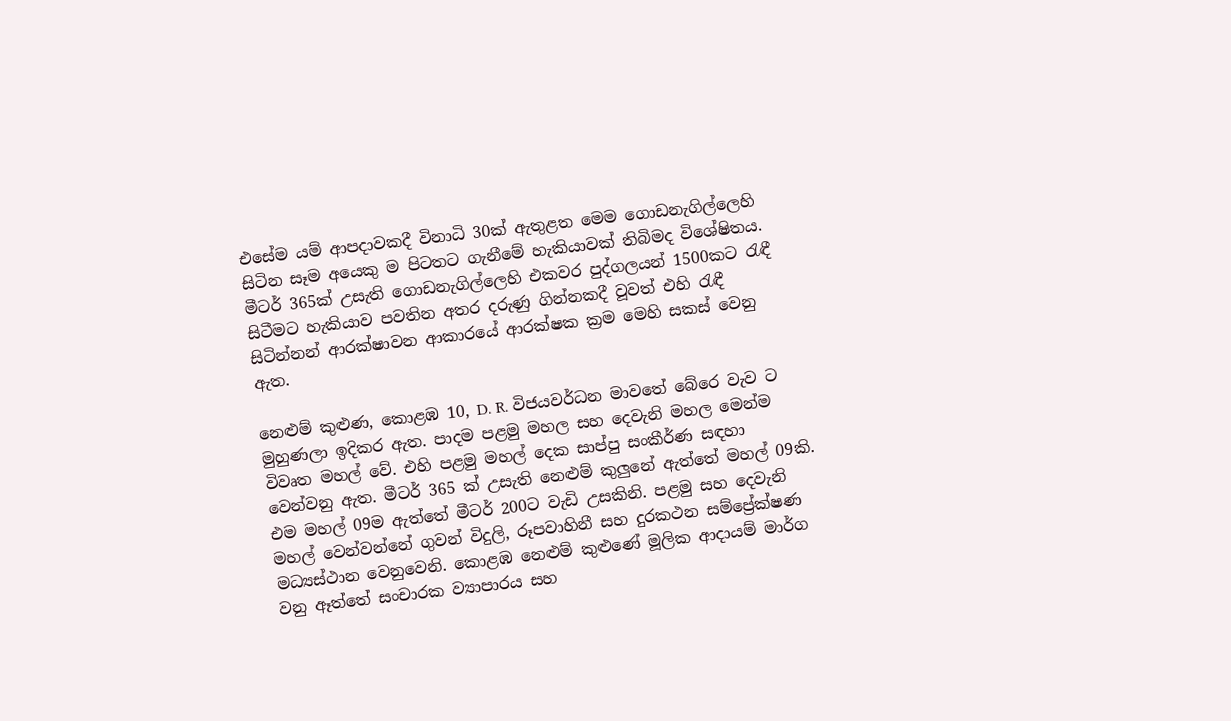එසේම යම් ආපදාවකදී විනාධි 30ක් ඇතුළත මෙම ගොඩනැගිල්ලෙහි සිටින සෑම අයෙකු ම පිටතට ගැනීමේ හැකියාවක් තිබිමද විශේෂිතය. මීටර් 365ක් උසැති ගොඩනැගිල්ලෙහි එකවර පුද්ගලයන් 1500කට රැඳී සිටීමට හැකියාව පවතින අතර දරුණු ගින්නකදී වූවත් එහි රැඳී සිටින්නන් ආරක්ෂාවන ආකාරයේ ආරක්ෂක ක්‍රම මෙහි සකස් වෙනු ඇත.

නෙළුම් කුළුණ, කොළඹ 10, D. R. විජයවර්ධන මාවතේ බේරෙ වැව ට මුහුණලා ඉදිකර ඇත. පාදම පළමු මහල සහ දෙවැනි මහල මෙන්ම විවෘත මහල් වේ. එහි පළමු මහල් දෙක සාප්පු සංකීර්ණ සඳහා වෙන්වනු ඇත. මීටර් 365 ක් උසැති නෙළුම් කුලුනේ ඇත්තේ මහල් 09කි. එම මහල් 09ම ඇත්තේ මීටර් 200ට වැඩි උසකිනි. පළමු සහ දෙවැනි මහල් වෙන්වන්නේ ගුවන් විදුලි, රූපවාහිනී සහ දුරකථන සම්ප්‍රේක්ෂණ  මධ්‍යස්ථාන වෙනුවෙනි. කොළඹ නෙළුම් කුළුණේ මූලික ආදායම් මාර්ග වනු ඈත්තේ සංචාරක ව්‍යාපාරය සහ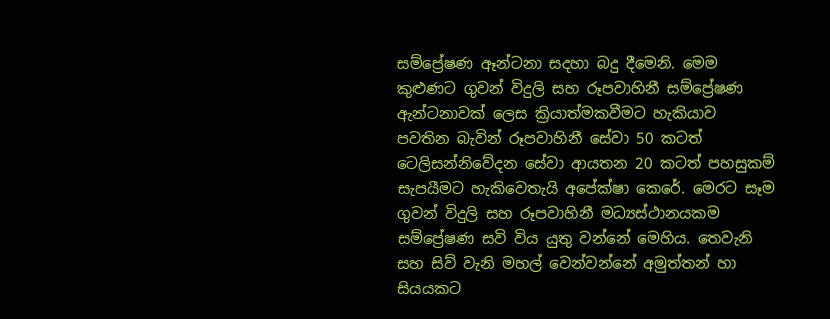සම්ප්‍රේෂණ ඈන්ටනා සදහා බදු දීමෙනි. මෙම කුළුණට ගුවන් විදුලි සහ රූපවාහිනී සම්ප්‍රේෂණ ඇන්ටනාවක් ලෙස ක්‍රියාත්මකවීමට හැකියාව පවතින බැවින් රූපවාහිනී සේවා 50 කටත් ටෙලිසන්නිවේදන සේවා ආයතන 20 කටත් පහසුකම් සැපයීමට හැකිවෙතැයි අපේක්ෂා කෙරේ. මෙරට සෑම ගුවන් විදුලි සහ රූපවාහිනී මධ්‍යස්ථානයකම සම්ප්‍රේෂණ සවි විය යුතු වන්නේ මෙහිය. තෙවැනි සහ සිව් වැනි මහල් වෙන්වන්නේ අමුත්තන් හා සියයකට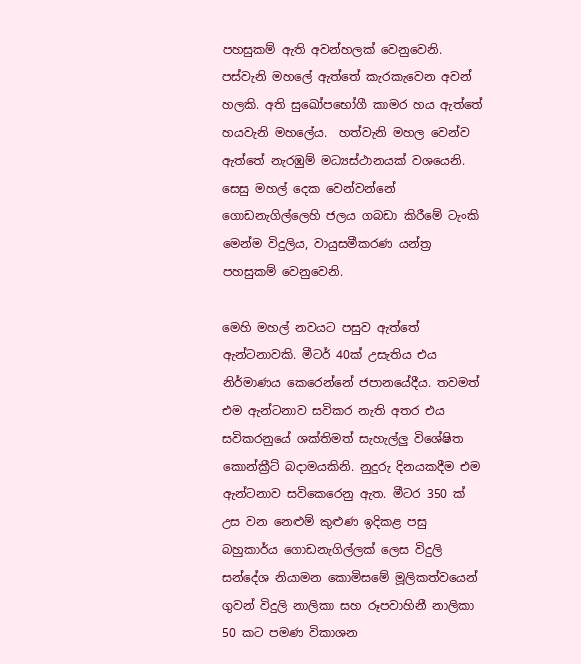පහසුකම් ඇති අවන්හලක් වෙනුවෙනි. පස්වැනි මහ‍ලේ ඇත්තේ කැරකැවෙන අවන් හලකි. අති සුඛෝපභෝගී කාමර හය ඇත්තේ හයවැනි මහ‍ලේය.  හත්වැනි මහල වෙන්ව ඇත්තේ නැරඹුම් මධ්‍යස්ථානයක් වශයෙනි. සෙසු මහල් දෙක වෙන්වන්නේ ගොඩනැගිල්ලෙහි ජලය ගබඩා කිරීමේ ටැංකි මෙන්ම විදුලිය, වායුසමීකරණ යන්ත්‍ර පහසුකම් වෙනුවෙනි.

මෙහි මහල් නවයට පසුව ඇත්තේ ඇන්ටනාවකි. මීටර් 40ක් උසැතිය එය නිර්මාණය කෙරෙන්නේ ජපානයේදීය. තවමත් එම ඇන්ටනාව සවිකර නැති අතර එය සවිකරනුයේ ශක්තිමත් සැහැල්ලු විශේෂිත කොන්ක්‍රීට් බදාමයකිනි. නුදුරු දිනයකදීම එම ඇන්ටනාව සවිකෙරෙනු ඇත. මීටර 350 ක් උස වන නෙළුම් කුළුණ ඉදිකළ පසු බහුකාර්ය ගොඩනැගිල්ලක් ලෙස විදුලි සන්දේශ නියාමන කොමිසමේ මූලිකත්වයෙන් ගුවන් විදුලි නාලිකා සහ රූපවාහිනී නාලිකා 50 කට පමණ විකාශන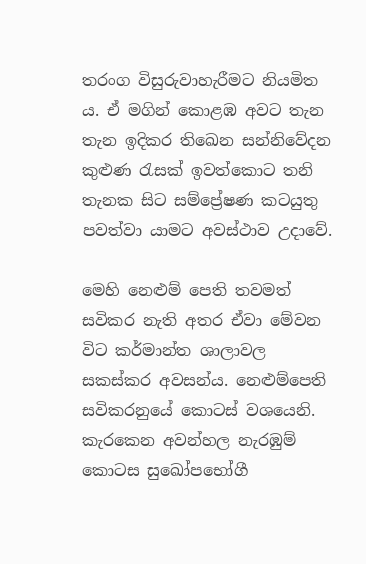තරංග විසුරුවාහැරීමට නියමිත ය. ඒ මගින් කොළඹ අවට තැන තැන ඉදිකර තිඛෙන සන්නිවේදන කුළුණ රැසක් ඉවත්කොට තනි තැනක සිට සම්ප්‍රේෂණ කටයුතු පවත්වා යාමට අවස්ථාව උදාවේ.

මෙහි නෙළුම් පෙති තවමත් සවිකර නැති අතර ඒවා මේවන විට කර්මාන්ත ශාලාවල සකස්කර අවසන්ය. නෙළුම්පෙති සවිකරනුයේ කොටස් වශයෙනි. කැරකෙන අවන්හල නැරඹුම් කොටස සුඛෝපභෝගී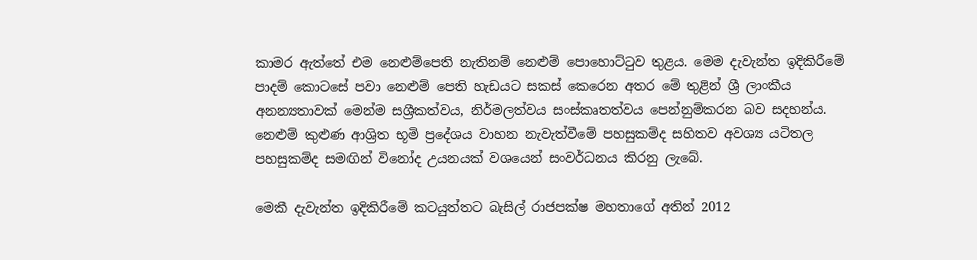කාමර ඇත්තේ එම නෙළුම්පෙති නැතිනම් නෙළුම් ‍පොහොට්ටුව තුළය. මෙම දැවැන්ත ඉදිකිරීමේ පාදම් කොටසේ පවා නෙළුම් පෙති හැඩයට සකස් කෙරෙන අතර මේ තුළින් ශ්‍රී ලාංකීය අනන්‍යතාවක් මෙන්ම සශ්‍රීකත්වය, නිර්මලත්වය සංස්කෘතත්වය පෙන්නුම්කරන බව සදහන්ය. නෙළුම් කුළුණ ආශ්‍රිත භූමි ප්‍රදේශය වාහන නැවැත්වීමේ පහසුකම්ද සහිතව අවශ්‍ය යටිතල පහසුකම්ද සමඟින් විනෝද උයනයක් වශයෙන් සංවර්ධනය කිරනු ලැබේ.

මෙකී දැවැන්ත ඉදිකිරීමේ කටයුත්තට බැසිල් රාජපක්ෂ මහතාගේ අතින් 2012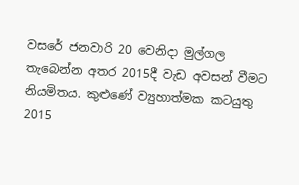වසරේ ජනවාරි 20 වෙනිදා මුල්ගල තැබෙන්න අතර 2015දී වැඩ අවසන් වීමට නියමිතය. කුළුණේ ව්‍යුහාත්මක කටයුතු 2015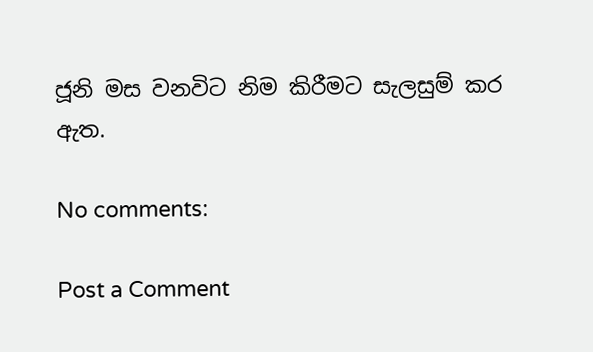ජූනි මස වනවිට නිම කිරීමට සැලසුම් කර ඇත.

No comments:

Post a Comment